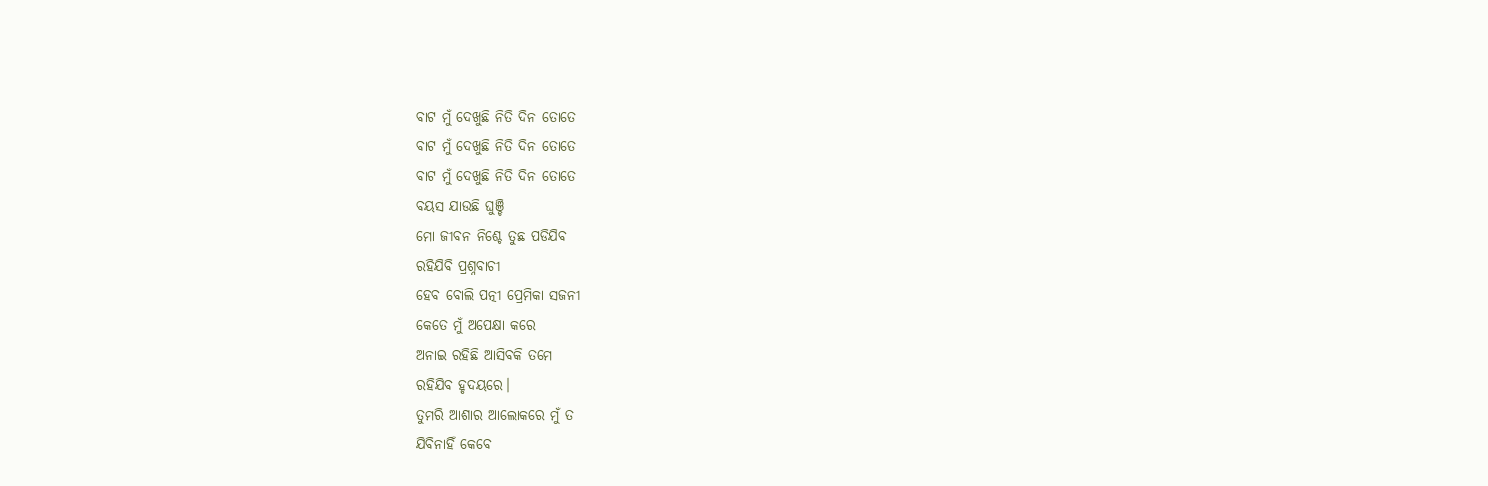ବାଟ ମୁଁ ଦେଖୁଛି ନିତି ଦିନ ତୋତେ
ବାଟ ମୁଁ ଦେଖୁଛି ନିତି ଦିନ ତୋତେ
ବାଟ ମୁଁ ଦେଖୁଛି ନିତି ଦିନ ତୋତେ
ବୟସ ଯାଉଛି ଘୁଞ୍ଚି
ମୋ ଜୀବନ ନିଶ୍ଚେ ତୁଛ ପଡିଯିବ
ରହିଯିବି ପ୍ରଶ୍ନବାଚୀ
ହେବ ବୋଲି ପତ୍ନୀ ପ୍ରେମିକା ସଜନୀ
କେତେ ମୁଁ ଅପେକ୍ଷା କରେ
ଅନାଇ ରହିଛି ଆସିବକି ତମେ
ରହିଯିବ ହୃଦୟରେ।
ତୁମରି ଆଶାର ଆଲୋକରେ ମୁଁ ତ
ଯିବିନାହିଁ କେବେ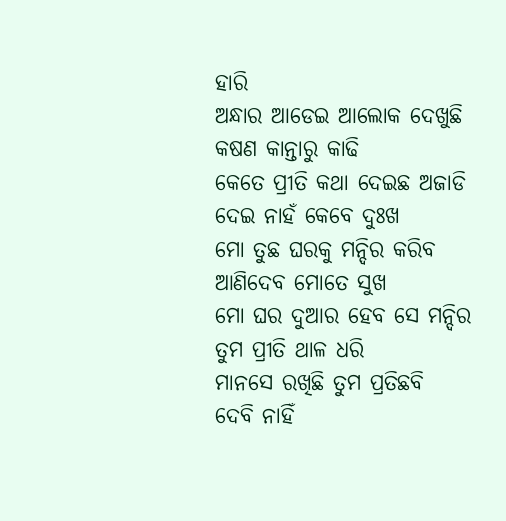ହାରି
ଅନ୍ଧାର ଆଡେଇ ଆଲୋକ ଦେଖୁଛି
କଷଣ କାନ୍ତାରୁ କାଢି
କେତେ ପ୍ରୀତି କଥା ଦେଇଛ ଅଜାଡି
ଦେଇ ନାହଁ କେବେ ଦୁଃଖ
ମୋ ତୁଛ ଘରକୁ ମନ୍ଦିର କରିବ
ଆଣିଦେବ ମୋତେ ସୁଖ
ମୋ ଘର ଦୁଆର ହେବ ସେ ମନ୍ଦିର
ତୁମ ପ୍ରୀତି ଥାଳ ଧରି
ମାନସେ ରଖିଛି ତୁମ ପ୍ରତିଛବି
ଦେବି ନାହିଁ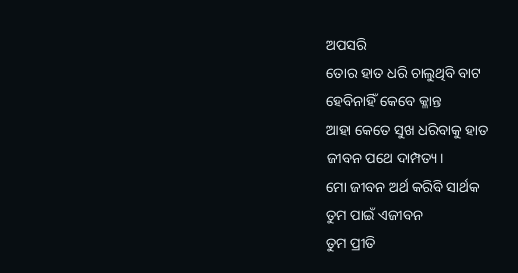ଅପସରି
ତୋର ହାତ ଧରି ଚାଲୁଥିବି ବାଟ
ହେବିନାହିଁ କେବେ କ୍ଳାନ୍ତ
ଆହା କେତେ ସୁଖ ଧରିବାକୁ ହାତ
ଜୀବନ ପଥେ ଦାମ୍ପତ୍ୟ।
ମୋ ଜୀବନ ଅର୍ଥ କରିବି ସାର୍ଥକ
ତୁମ ପାଇଁ ଏଜୀବନ
ତୁମ ପ୍ରୀତି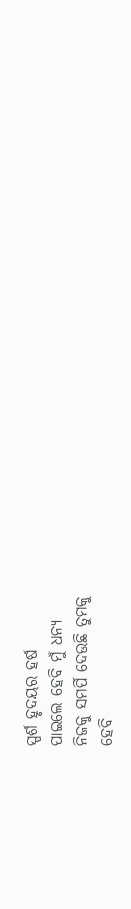ସ୍ପର୍ଶ ହୃଦୟର ହର୍ଷ
ପାଇଲେ ହେବି ମୁଁ ଧନ୍ୟ
ନିଜକୁ ସମର୍ପି ଦେଉଛି ତୁମକୁ
ହେବି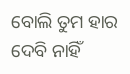ବୋଲି ତୁମ ହାର
ଦେବି ନାହିଁ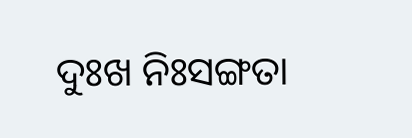ଦୁଃଖ ନିଃସଙ୍ଗତା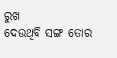ରୁଖ
ଦେଉଥିବି ସଙ୍ଗ ତୋର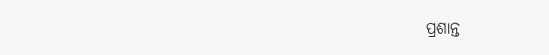ପ୍ରଶାନ୍ତ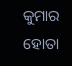କୁମାର ହୋତା